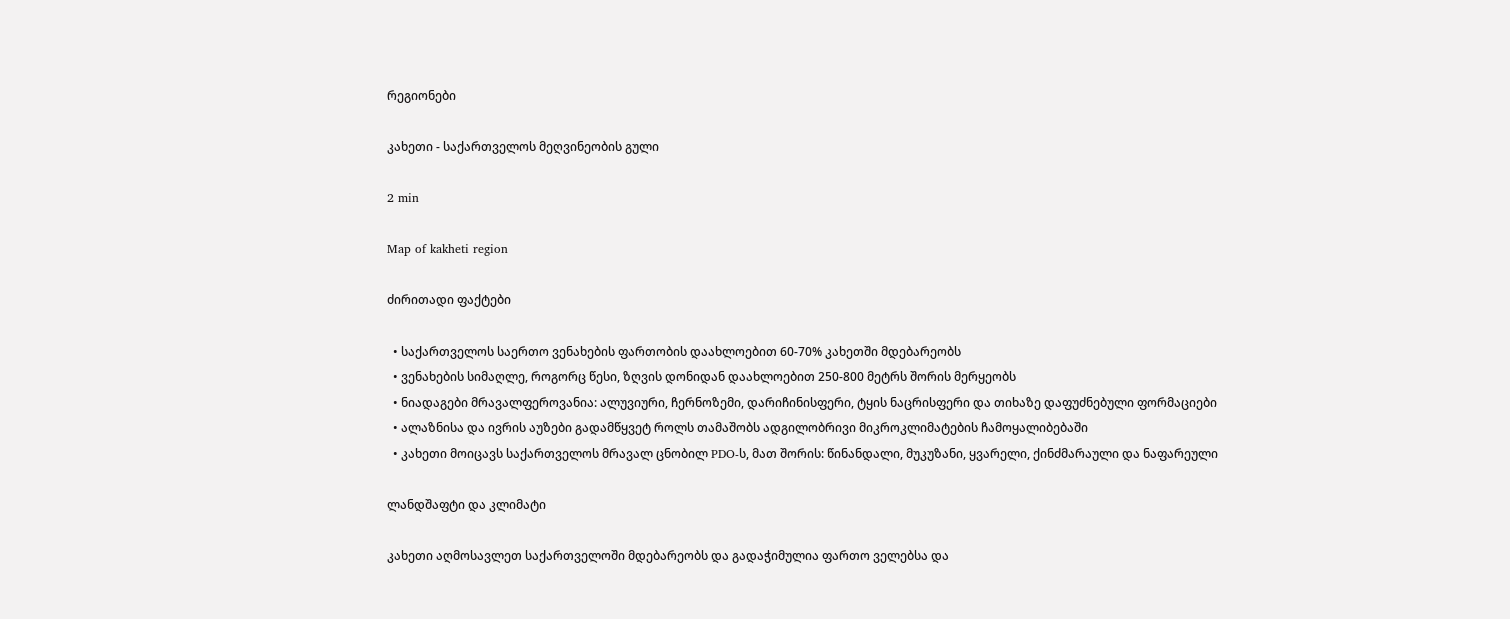რეგიონები

კახეთი - საქართველოს მეღვინეობის გული

2 min

Map of kakheti region

ძირითადი ფაქტები

  • საქართველოს საერთო ვენახების ფართობის დაახლოებით 60-70% კახეთში მდებარეობს
  • ვენახების სიმაღლე, როგორც წესი, ზღვის დონიდან დაახლოებით 250-800 მეტრს შორის მერყეობს
  • ნიადაგები მრავალფეროვანია: ალუვიური, ჩერნოზემი, დარიჩინისფერი, ტყის ნაცრისფერი და თიხაზე დაფუძნებული ფორმაციები
  • ალაზნისა და ივრის აუზები გადამწყვეტ როლს თამაშობს ადგილობრივი მიკროკლიმატების ჩამოყალიბებაში
  • კახეთი მოიცავს საქართველოს მრავალ ცნობილ PDO-ს, მათ შორის: წინანდალი, მუკუზანი, ყვარელი, ქინძმარაული და ნაფარეული

ლანდშაფტი და კლიმატი

კახეთი აღმოსავლეთ საქართველოში მდებარეობს და გადაჭიმულია ფართო ველებსა და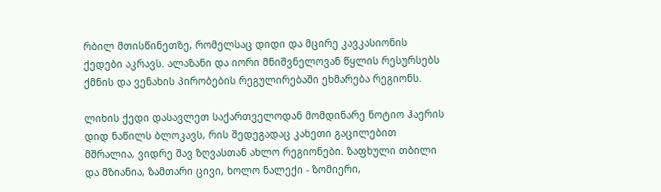რბილ მთისწინეთზე, რომელსაც დიდი და მცირე კავკასიონის ქედები აკრავს. ალაზანი და იორი მნიშვნელოვან წყლის რესურსებს ქმნის და ვენახის პირობების რეგულირებაში ეხმარება რეგიონს.

ლიხის ქედი დასავლეთ საქართველოდან მომდინარე ნოტიო ჰაერის დიდ ნაწილს ბლოკავს, რის შედეგადაც კახეთი გაცილებით მშრალია, ვიდრე შავ ზღვასთან ახლო რეგიონები. ზაფხული თბილი და მზიანია, ზამთარი ცივი, ხოლო ნალექი - ზომიერი,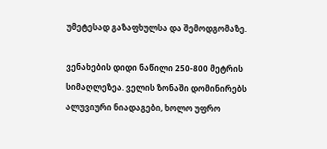უმეტესად გაზაფხულსა და შემოდგომაზე.

ვენახების დიდი ნაწილი 250-800 მეტრის სიმაღლეზეა. ველის ზონაში დომინირებს ალუვიური ნიადაგები, ხოლო უფრო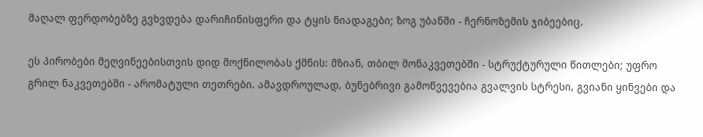მაღალ ფერდობებზე გვხვდება დარიჩინისფერი და ტყის ნიადაგები; ზოგ უბანში - ჩერნოზემის ჯიბეებიც.

ეს პირობები მეღვინეებისთვის დიდ მოქნილობას ქმნის: მზიან, თბილ მონაკვეთებში - სტრუქტურული წითლები; უფრო გრილ ნაკვეთებში - არომატული თეთრები. ამავდროულად, ბუნებრივი გამოწვევებია გვალვის სტრესი, გვიანი ყინვები და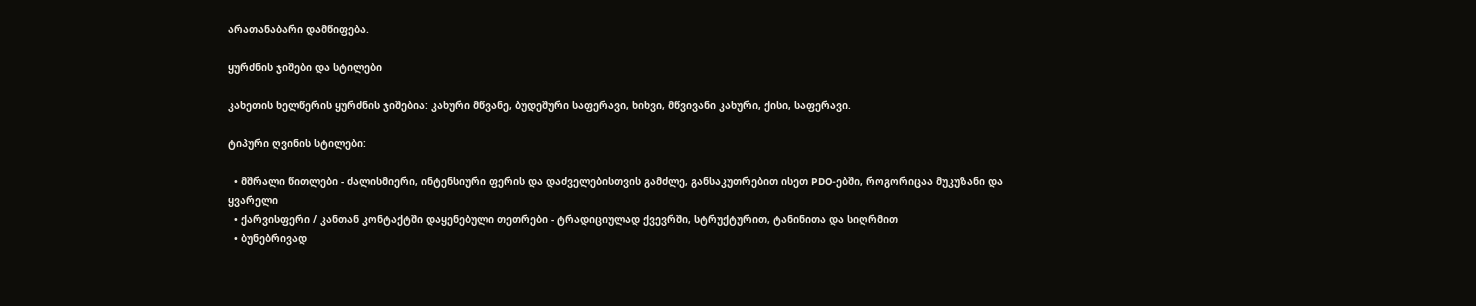არათანაბარი დამწიფება.

ყურძნის ჯიშები და სტილები

კახეთის ხელწერის ყურძნის ჯიშებია: კახური მწვანე, ბუდეშური საფერავი, ხიხვი, მწვივანი კახური, ქისი, საფერავი.

ტიპური ღვინის სტილები:

  • მშრალი წითლები - ძალისმიერი, ინტენსიური ფერის და დაძველებისთვის გამძლე, განსაკუთრებით ისეთ PDO-ებში, როგორიცაა მუკუზანი და ყვარელი
  • ქარვისფერი / კანთან კონტაქტში დაყენებული თეთრები - ტრადიციულად ქვევრში, სტრუქტურით, ტანინითა და სიღრმით
  • ბუნებრივად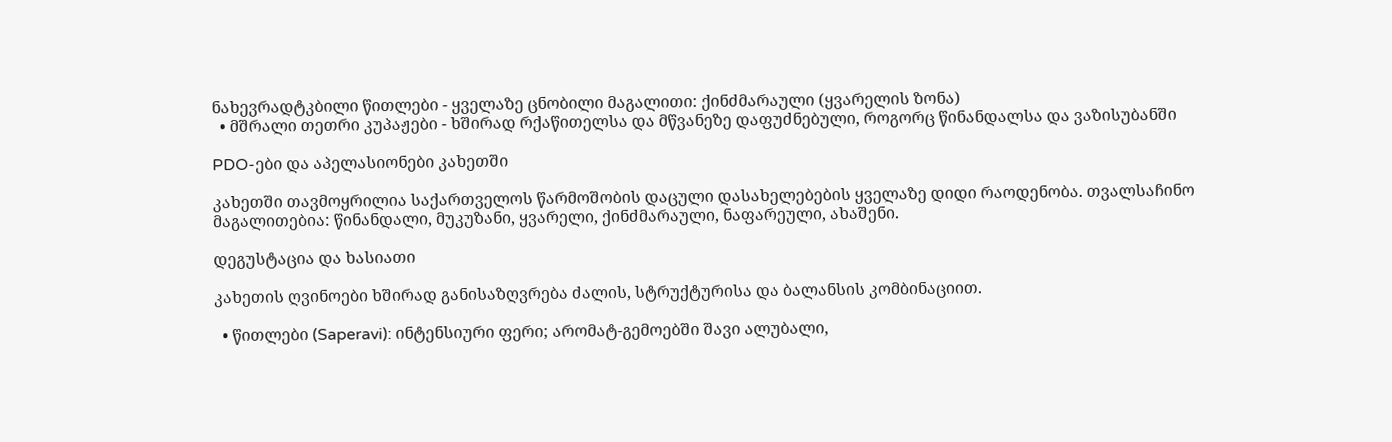ნახევრადტკბილი წითლები - ყველაზე ცნობილი მაგალითი: ქინძმარაული (ყვარელის ზონა)
  • მშრალი თეთრი კუპაჟები - ხშირად რქაწითელსა და მწვანეზე დაფუძნებული, როგორც წინანდალსა და ვაზისუბანში

PDO-ები და აპელასიონები კახეთში

კახეთში თავმოყრილია საქართველოს წარმოშობის დაცული დასახელებების ყველაზე დიდი რაოდენობა. თვალსაჩინო მაგალითებია: წინანდალი, მუკუზანი, ყვარელი, ქინძმარაული, ნაფარეული, ახაშენი.

დეგუსტაცია და ხასიათი

კახეთის ღვინოები ხშირად განისაზღვრება ძალის, სტრუქტურისა და ბალანსის კომბინაციით.

  • წითლები (Saperavi): ინტენსიური ფერი; არომატ-გემოებში შავი ალუბალი,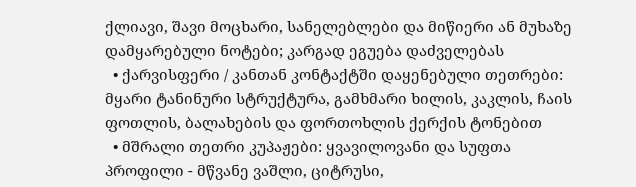ქლიავი, შავი მოცხარი, სანელებლები და მიწიერი ან მუხაზე დამყარებული ნოტები; კარგად ეგუება დაძველებას
  • ქარვისფერი / კანთან კონტაქტში დაყენებული თეთრები: მყარი ტანინური სტრუქტურა, გამხმარი ხილის, კაკლის, ჩაის ფოთლის, ბალახების და ფორთოხლის ქერქის ტონებით
  • მშრალი თეთრი კუპაჟები: ყვავილოვანი და სუფთა პროფილი - მწვანე ვაშლი, ციტრუსი,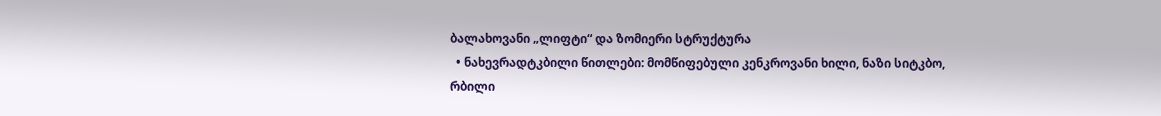ბალახოვანი „ლიფტი“ და ზომიერი სტრუქტურა
  • ნახევრადტკბილი წითლები: მომწიფებული კენკროვანი ხილი, ნაზი სიტკბო, რბილი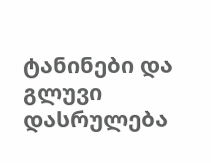ტანინები და გლუვი დასრულება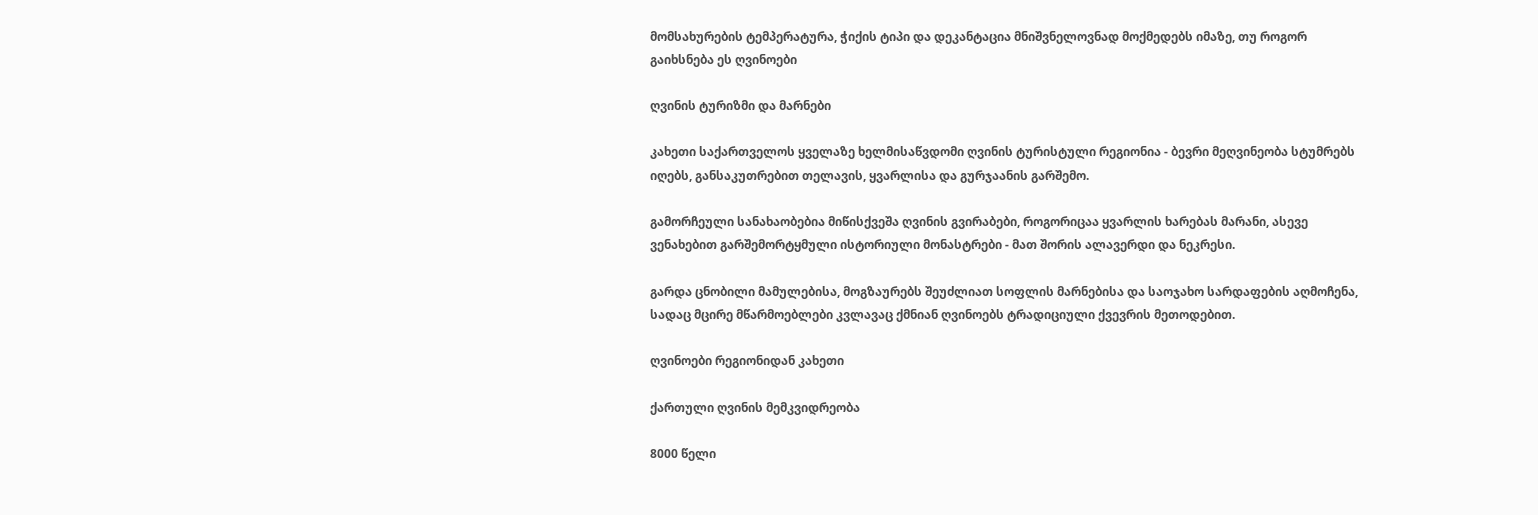მომსახურების ტემპერატურა, ჭიქის ტიპი და დეკანტაცია მნიშვნელოვნად მოქმედებს იმაზე, თუ როგორ გაიხსნება ეს ღვინოები

ღვინის ტურიზმი და მარნები

კახეთი საქართველოს ყველაზე ხელმისაწვდომი ღვინის ტურისტული რეგიონია - ბევრი მეღვინეობა სტუმრებს იღებს, განსაკუთრებით თელავის, ყვარლისა და გურჯაანის გარშემო.

გამორჩეული სანახაობებია მიწისქვეშა ღვინის გვირაბები, როგორიცაა ყვარლის ხარებას მარანი, ასევე ვენახებით გარშემორტყმული ისტორიული მონასტრები - მათ შორის ალავერდი და ნეკრესი.

გარდა ცნობილი მამულებისა, მოგზაურებს შეუძლიათ სოფლის მარნებისა და საოჯახო სარდაფების აღმოჩენა, სადაც მცირე მწარმოებლები კვლავაც ქმნიან ღვინოებს ტრადიციული ქვევრის მეთოდებით.

ღვინოები რეგიონიდან კახეთი

ქართული ღვინის მემკვიდრეობა

8000 წელი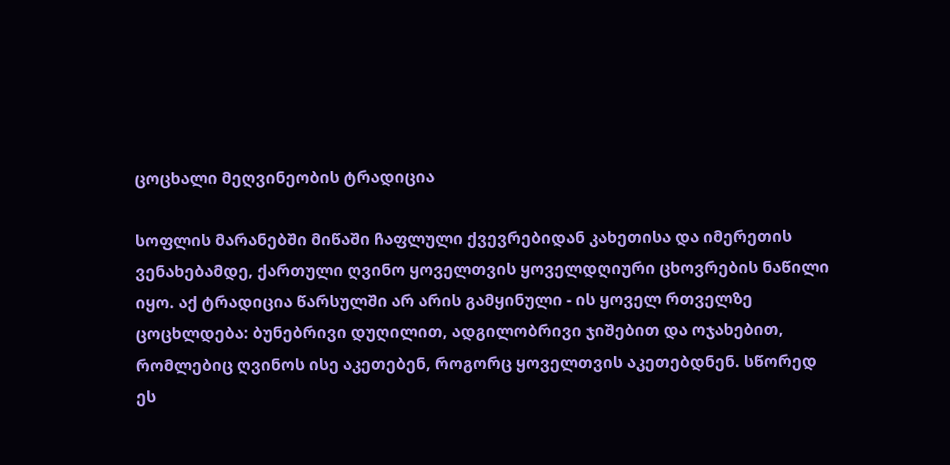ცოცხალი მეღვინეობის ტრადიცია

სოფლის მარანებში მიწაში ჩაფლული ქვევრებიდან კახეთისა და იმერეთის ვენახებამდე, ქართული ღვინო ყოველთვის ყოველდღიური ცხოვრების ნაწილი იყო. აქ ტრადიცია წარსულში არ არის გამყინული - ის ყოველ რთველზე ცოცხლდება: ბუნებრივი დუღილით, ადგილობრივი ჯიშებით და ოჯახებით, რომლებიც ღვინოს ისე აკეთებენ, როგორც ყოველთვის აკეთებდნენ. სწორედ ეს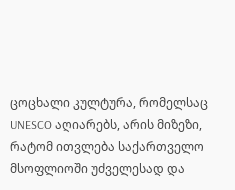ცოცხალი კულტურა, რომელსაც UNESCO აღიარებს, არის მიზეზი, რატომ ითვლება საქართველო მსოფლიოში უძველესად და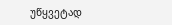უწყვეტად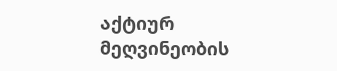აქტიურ მეღვინეობის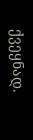ქვეყნად.